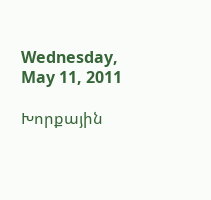Wednesday, May 11, 2011

Խորքային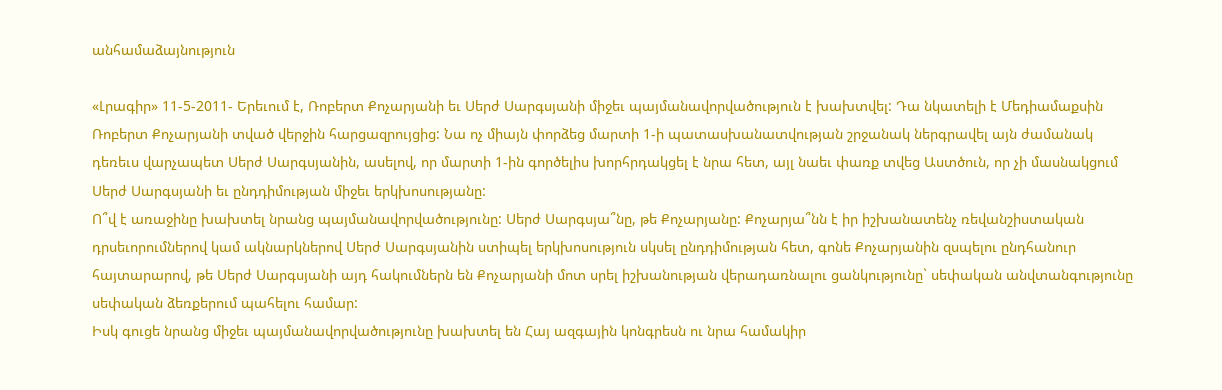անհամաձայնություն

«Լրագիր» 11-5-2011- Երեւում է, Ռոբերտ Քոչարյանի եւ Սերժ Սարգսյանի միջեւ պայմանավորվածություն է խախտվել: Դա նկատելի է Մեդիամաքսին Ռոբերտ Քոչարյանի տված վերջին հարցազրույցից: Նա ոչ միայն փորձեց մարտի 1-ի պատասխանատվության շրջանակ ներգրավել այն ժամանակ դեռեւս վարչապետ Սերժ Սարգսյանին, ասելով, որ մարտի 1-ին գործելիս խորհրդակցել է նրա հետ, այլ նաեւ փառք տվեց Աստծուն, որ չի մասնակցում Սերժ Սարգսյանի եւ ընդդիմության միջեւ երկխոսությանը:
Ո՞վ է առաջինը խախտել նրանց պայմանավորվածությունը: Սերժ Սարգսյա՞նը, թե Քոչարյանը: Քոչարյա՞նն է իր իշխանատենչ ռեվանշիստական դրսեւորումներով կամ ակնարկներով Սերժ Սարգսյանին ստիպել երկխոսություն սկսել ընդդիմության հետ, գոնե Քոչարյանին զսպելու ընդհանուր հայտարարով, թե Սերժ Սարգսյանի այդ հակումներն են Քոչարյանի մոտ սրել իշխանության վերադառնալու ցանկությունը` սեփական անվտանգությունը սեփական ձեռքերում պահելու համար:
Իսկ գուցե նրանց միջեւ պայմանավորվածությունը խախտել են Հայ ազգային կոնգրեսն ու նրա համակիր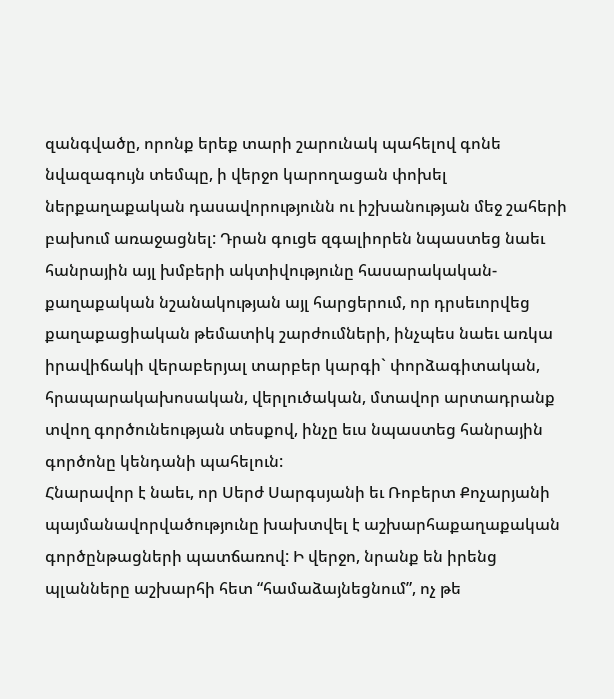զանգվածը, որոնք երեք տարի շարունակ պահելով գոնե նվազագույն տեմպը, ի վերջո կարողացան փոխել ներքաղաքական դասավորությունն ու իշխանության մեջ շահերի բախում առաջացնել: Դրան գուցե զգալիորեն նպաստեց նաեւ հանրային այլ խմբերի ակտիվությունը հասարակական-քաղաքական նշանակության այլ հարցերում, որ դրսեւորվեց քաղաքացիական թեմատիկ շարժումների, ինչպես նաեւ առկա իրավիճակի վերաբերյալ տարբեր կարգի` փորձագիտական, հրապարակախոսական, վերլուծական, մտավոր արտադրանք տվող գործունեության տեսքով, ինչը եւս նպաստեց հանրային գործոնը կենդանի պահելուն:
Հնարավոր է նաեւ, որ Սերժ Սարգսյանի եւ Ռոբերտ Քոչարյանի պայմանավորվածությունը խախտվել է աշխարհաքաղաքական գործընթացների պատճառով: Ի վերջո, նրանք են իրենց պլանները աշխարհի հետ “համաձայնեցնում”, ոչ թե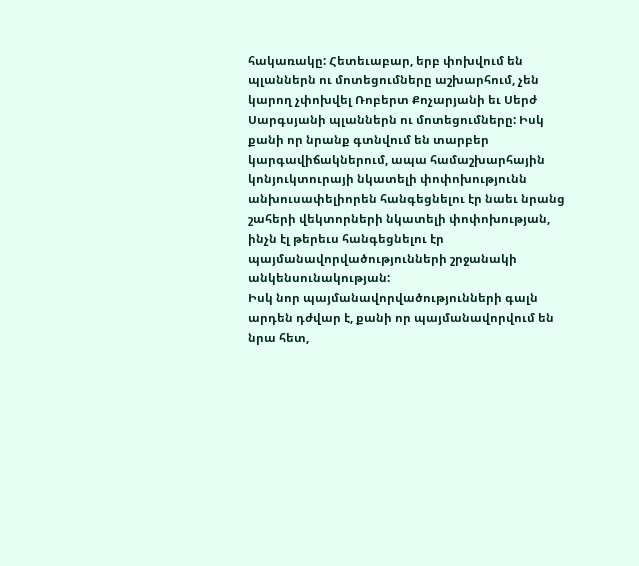հակառակը: Հետեւաբար, երբ փոխվում են պլաններն ու մոտեցումները աշխարհում, չեն կարող չփոխվել Ռոբերտ Քոչարյանի եւ Սերժ Սարգսյանի պլաններն ու մոտեցումները: Իսկ քանի որ նրանք գտնվում են տարբեր կարգավիճակներում, ապա համաշխարհային կոնյուկտուրայի նկատելի փոփոխությունն անխուսափելիորեն հանգեցնելու էր նաեւ նրանց շահերի վեկտորների նկատելի փոփոխության, ինչն էլ թերեւս հանգեցնելու էր պայմանավորվածությունների շրջանակի անկենսունակության:
Իսկ նոր պայմանավորվածությունների գալն արդեն դժվար է, քանի որ պայմանավորվում են նրա հետ,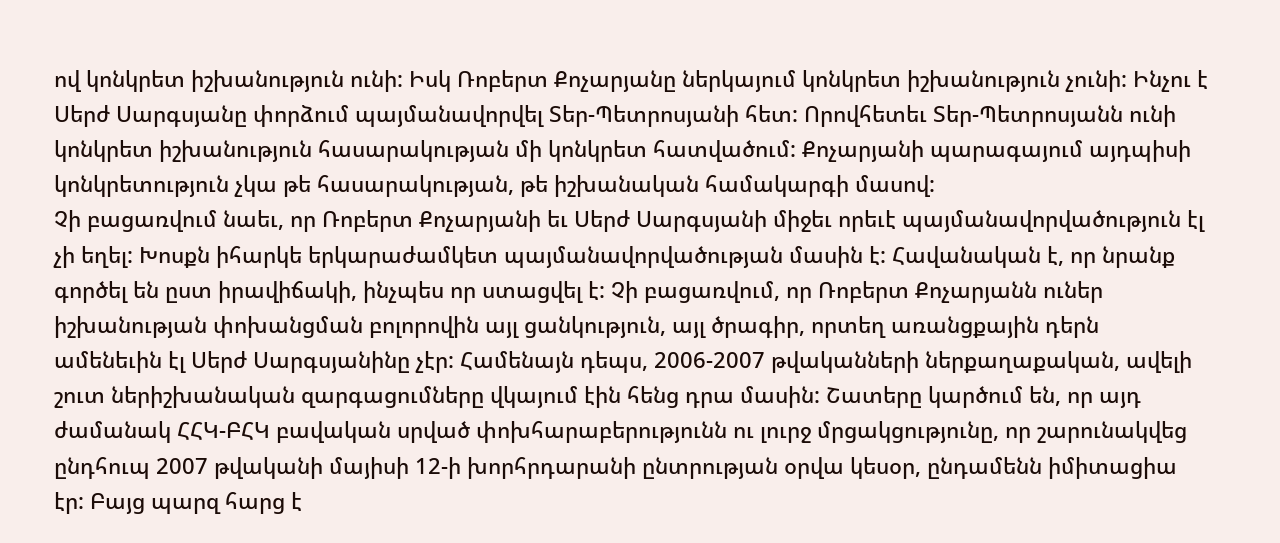ով կոնկրետ իշխանություն ունի: Իսկ Ռոբերտ Քոչարյանը ներկայում կոնկրետ իշխանություն չունի: Ինչու է Սերժ Սարգսյանը փորձում պայմանավորվել Տեր-Պետրոսյանի հետ: Որովհետեւ Տեր-Պետրոսյանն ունի կոնկրետ իշխանություն հասարակության մի կոնկրետ հատվածում: Քոչարյանի պարագայում այդպիսի կոնկրետություն չկա թե հասարակության, թե իշխանական համակարգի մասով:
Չի բացառվում նաեւ, որ Ռոբերտ Քոչարյանի եւ Սերժ Սարգսյանի միջեւ որեւէ պայմանավորվածություն էլ չի եղել: Խոսքն իհարկե երկարաժամկետ պայմանավորվածության մասին է: Հավանական է, որ նրանք գործել են ըստ իրավիճակի, ինչպես որ ստացվել է: Չի բացառվում, որ Ռոբերտ Քոչարյանն ուներ իշխանության փոխանցման բոլորովին այլ ցանկություն, այլ ծրագիր, որտեղ առանցքային դերն ամենեւին էլ Սերժ Սարգսյանինը չէր: Համենայն դեպս, 2006-2007 թվականների ներքաղաքական, ավելի շուտ ներիշխանական զարգացումները վկայում էին հենց դրա մասին: Շատերը կարծում են, որ այդ ժամանակ ՀՀԿ-ԲՀԿ բավական սրված փոխհարաբերությունն ու լուրջ մրցակցությունը, որ շարունակվեց ընդհուպ 2007 թվականի մայիսի 12-ի խորհրդարանի ընտրության օրվա կեսօր, ընդամենն իմիտացիա էր: Բայց պարզ հարց է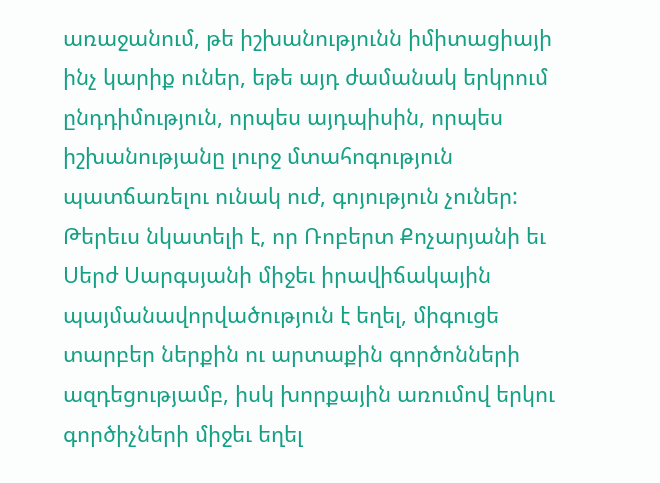առաջանում, թե իշխանությունն իմիտացիայի ինչ կարիք ուներ, եթե այդ ժամանակ երկրում ընդդիմություն, որպես այդպիսին, որպես իշխանությանը լուրջ մտահոգություն պատճառելու ունակ ուժ, գոյություն չուներ:
Թերեւս նկատելի է, որ Ռոբերտ Քոչարյանի եւ Սերժ Սարգսյանի միջեւ իրավիճակային պայմանավորվածություն է եղել, միգուցե տարբեր ներքին ու արտաքին գործոնների ազդեցությամբ, իսկ խորքային առումով երկու գործիչների միջեւ եղել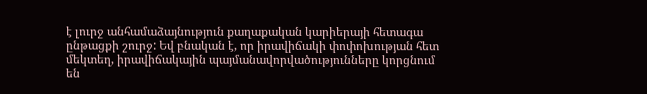է լուրջ անհամաձայնություն քաղաքական կարիերայի հետագա ընթացքի շուրջ: Եվ բնական է, որ իրավիճակի փոփոխության հետ մեկտեղ, իրավիճակային պայմանավորվածությունները կորցնում են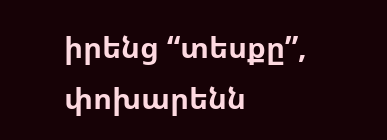իրենց “տեսքը”, փոխարենն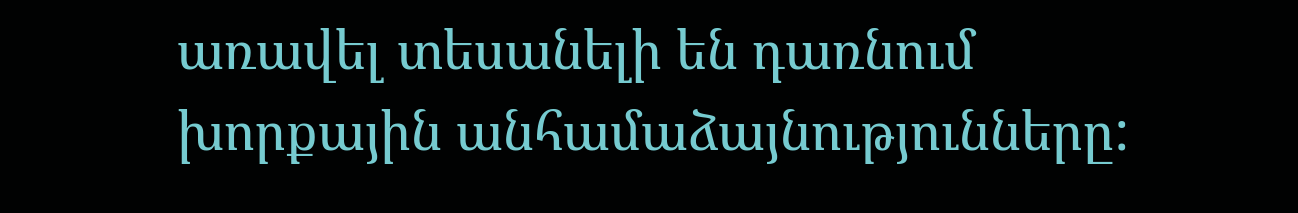առավել տեսանելի են դառնում խորքային անհամաձայնությունները: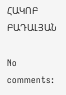ՀԱԿՈԲ ԲԱԴԱԼՅԱՆ

No comments: